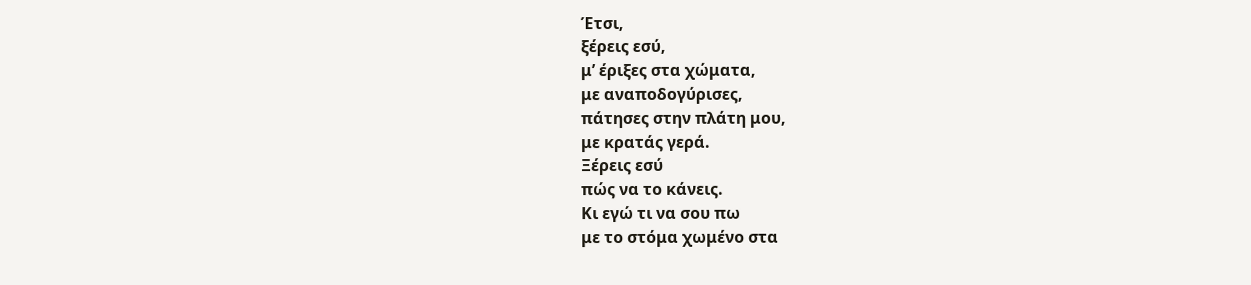Έτσι,
ξέρεις εσύ,
μ’ έριξες στα χώματα,
με αναποδογύρισες,
πάτησες στην πλάτη μου,
με κρατάς γερά.
Ξέρεις εσύ
πώς να το κάνεις.
Κι εγώ τι να σου πω
με το στόμα χωμένο στα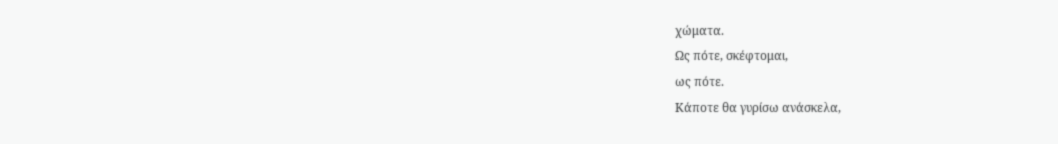χώματα.
Ως πότε, σκέφτομαι,
ως πότε.
Κάποτε θα γυρίσω ανάσκελα,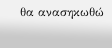θα ανασηκωθώ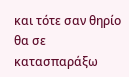και τότε σαν θηρίο
θα σε κατασπαράξω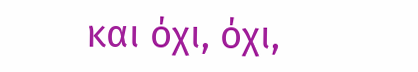και όχι, όχι,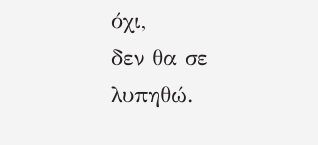όχι,
δεν θα σε λυπηθώ.